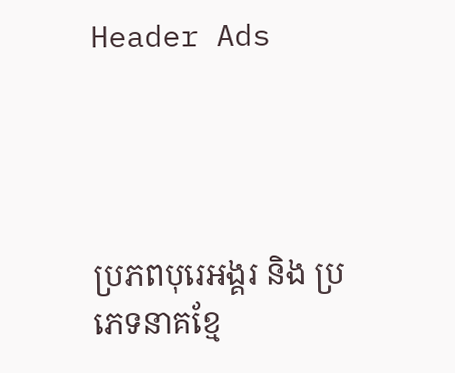Header Ads




ប្រភពបុរេអង្គរ និង ប្រភេទនាគខ្មែ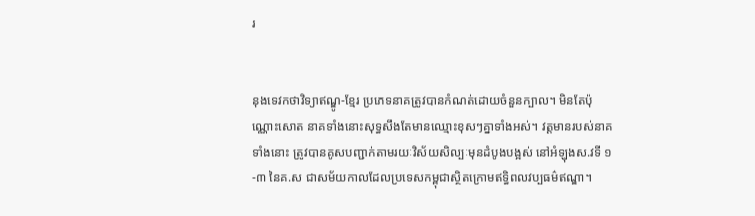រ


នុងទេវកថាវិទ្យាឥណ្ឌូ-ខ្មែរ ប្រភេទនាគត្រូវបានកំណត់ដោយចំនួនក្បាល។ មិនតែប៉ុណ្ណោះសោត នាគទាំងនោះសុទ្ធសឹងតែមានឈ្មោះខុសៗគ្នាទាំងអស់។ វត្តមានរបស់នាគទាំងនោះ ត្រូវបានគូសបញ្ជាក់តាមរយៈវិស័យសិល្បៈមុនដំបូងបង្អស់ នៅអំឡុងស.វទី ១-៣ នៃគ.ស ជាសម័យកាលដែលប្រទេសកម្ពុជាស្ថិតក្រោមឥទ្ធិពលវប្បធម៌ឥណ្ឌា។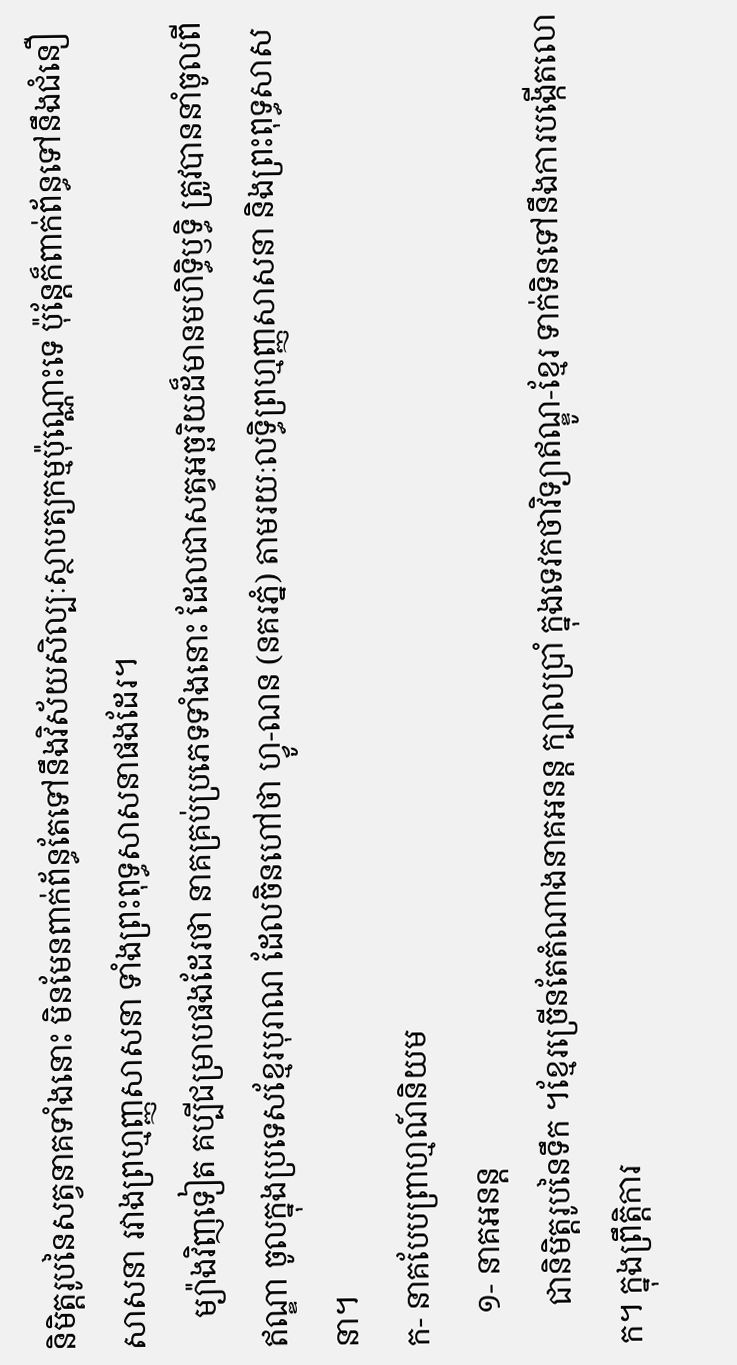និមិត្តរូបនៃសត្វនាគទាំងនោះ មិនមែនពាក់ព័ន្ធតែទៅនឹងវិស័យសិល្បៈស្ថាបត្យកម្មប៉ុណ្ណោះទេ ប៉ុន្តែក៏ពាក់ព័ន្ធទៅនឹងជំនឿសាសនា រវាងព្រហ្មញ្ញសាសនា ទាំងព្រះពុទ្ធសាសនាផងដែរ។
    ម្យ៉ាងវិញទៀត គប្បីជម្រាបផងដែរថា នាគគ្រប់ប្រភេទទាំងនោះ ដែលជាសត្វអច្ឆរិយដ៏មានមហិទ្ធិឫទ្ធិ ត្រូវបាននាំចូលពីឥណ្ឌា ចូលក្នុងប្រទេសខ្មែរបុរាណ ដែលចិនហៅថា ហ្វូ-ណន (នគរភ្នំ) តាមរយៈលទ្ធិព្រហ្មញ្ញសាសនា និងព្រះពុទ្ធសាសនា។
ក- នាគបែបព្រាហ្មណ៍និយម
    ១- នាគអនន្ត
     ជានិមិត្តរូបនៃទឹក ។ខ្មែរច្រើនតែតំណាងនាគអនន្ត ក្បាលប្រាំ ក្នុងទេវកថាវិទ្យាឥណ្ឌូ-ខ្មែរ ទាក់ទិនទៅនឹងការបង្កើតលោក។ ក្នុងព្រឹត្តិការ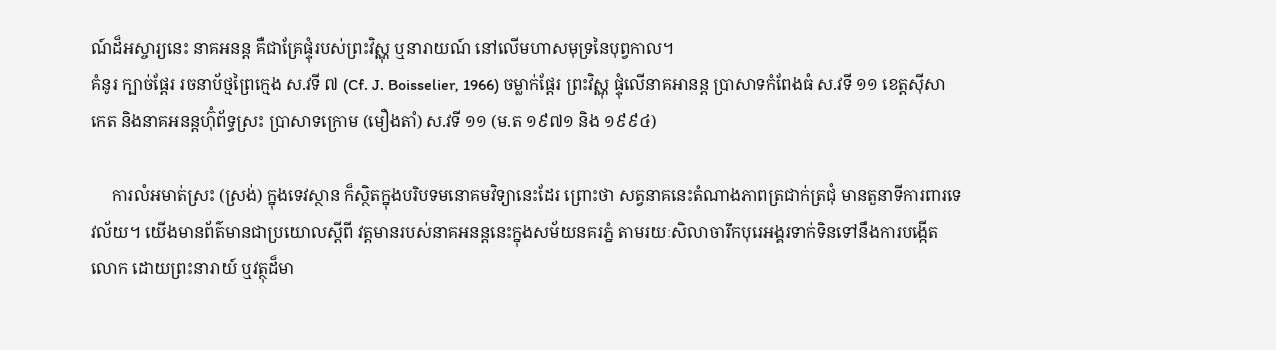ណ៍ដ៏អស្ចារ្យនេះ នាគអនន្ត គឺជាគ្រែផ្ទុំរបស់ព្រះវិស្ណុ ឬនារាយណ៍ នៅលើមហាសមុទ្រនៃបុព្វកាល។
គំនូរ ក្បាច់ផ្តែរ រចនាប័ថ្មព្រៃក្មេង ស.វទី ៧ (Cf. J. Boisselier, 1966) ចម្លាក់ផ្តែរ ព្រះវិស្ណុ ផ្ទុំលើនាគអានន្ត ប្រាសាទកំពែងធំ ស.វទី ១១ ខេត្តស៊ីសាកេត និងនាគអនន្តហ៊ុំព័ទ្ធស្រះ ប្រាសាទក្រោម (មឿងតាំ) ស.វទី ១១ (ម.ត ១៩៧១ និង ១៩៩៤)

     ការលំអមាត់ស្រះ (ស្រង់) ក្នុងទេវស្ថាន ក៏ស្ថិតក្នុងបរិបទមនោគមវិទ្យានេះដែរ ព្រោះថា សត្វនាគនេះតំណាងភាពត្រជាក់ត្រជុំ មានតួនាទីការពារទេវល័យ។ យើងមានព័ត៌មានជាប្រយោលស្តីពី វត្តមានរបស់នាគអនន្តនេះក្នុងសម័យនគរភ្នំ តាមរយៈសិលាចារឹកបុរេអង្គរទាក់ទិនទៅនឹងការបង្កើតលោក ដោយព្រះនារាយ៍ ឬវត្ថុដ៏មា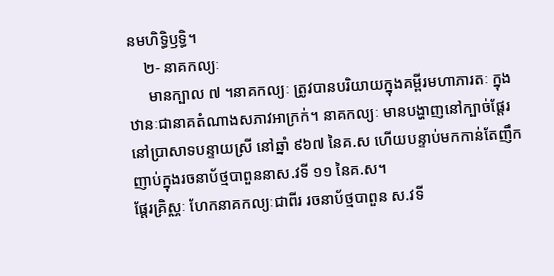នមហិទ្ធិឫទ្ធិ។
    ២- នាគកល្យៈ
     មានក្បាល ៧ ។នាគកល្យៈ ត្រូវបានបរិយាយក្នុងគម្ពីរមហាភារតៈ ក្នុងឋានៈជានាគតំណាងសភាវអាក្រក់។ នាគកល្យៈ មានបង្ហាញនៅក្បាច់ផ្តែរនៅប្រាសាទបន្ទាយស្រី នៅឆ្នាំ ៩៦៧ នៃគ.ស ហើយបន្ទាប់មកកាន់តែញឹកញាប់ក្នុងរចនាប័ថ្មបាពួននាស.វទី ១១ នៃគ.ស។
ផ្តែរគ្រិស្ណៈ ហែកនាគកល្យៈជាពីរ រចនាប័ថ្មបាពួន ស.វទី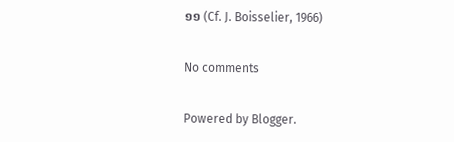១១ (Cf. J. Boisselier, 1966)

No comments

Powered by Blogger.